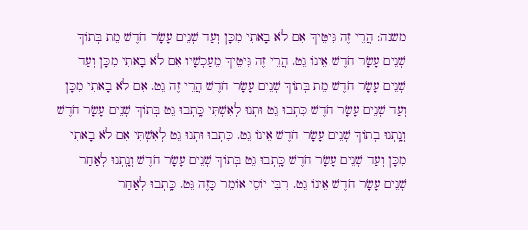משנה: הֲרֵי זֶה גִּיטֵּיךְ אִם לֹא בָאתִי מִכָּן וְעַד שְׁנֵים עָשָׂר חֹדֶשׁ מֵת בְּתוֹךְ שְׁנֵים עָשָׂר חֹדֶשׁ אֵינוֹ גֵט. הֲרֵי זֶה גִּיטֵּיךְ מֵעַכְשָׁיו אִם לֹא בָאתִי מִכָּן וְעַד שְׁנֵים עָשָׂר חֹדֶשׁ מֵת בְּתוֹךְ שְׁנֵים עָשָׂר חֹדֶשׁ הֲרֵי זֶה גֵט. אִם לֹא בָאתִי מִכָּן וְעַד שְׁנֵים עָשָׂר חֹדֶשׁ כִּתְבוּ גֵט וּתְנוּ לְאִשְׁתִּי כָּֽתְבוּ גֵט בְּתוֹךְ שְׁנֵים עָשָׂר חֹדֶשׁ וְנָֽתְנוּ בְתוֹךְ שְׁנֵים עָשָׂר חֹדֶשׁ אֵינוֹ גֵט. כִּתְבוּ וּתְנוּ גֵט לְאִשְׁתִּי אִם לֹא בָאתִי מִכָּן וְעַד שְׁנֵים עָשָׂר חֹדֶשׁ כָּֽתְבוּ גֵט בְּתוֹךְ שְׁנֵים עָשָׂר חֹדֶשׁ וְנָֽתְנוּ לְאַחַר שְׁנֵים עָשָׂר חֹדֶשׁ אֵינוֹ גֵט. רִבִּי יוֹסֵי אוֹמֵר כָּזֶה גֵּט. כָּֽתְבוּ לְאַחַר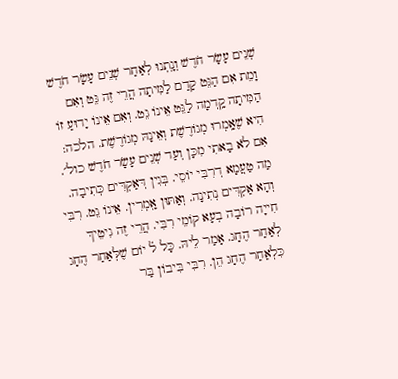שְׁנֵים עָשָׂר חֹדֶשׁ וְנָֽתְנוּ לְאַחַר שְׁנֵים עָשָׂר חֹדֶשׁ וָמֵת אִם הַגֵּט קָדַם לַמִּיתָה הֲרֵי זֶה גֵּט וְאִם הַמִּיתָה קָֽדְמָה לַגֵּט אֵינוֹ גֵט. וְאִם אֵינוֹ יָדוּעַ זוֹ הִיא שֶׁאָֽמְרוּ מְגוֹרֶשֶׁת וְאֵינָהּ מְגוֹרֶשֶׁת. הלכה: אִם לֹא בָאתִי מִכָּן וְעַד שְׁנֵים עָשָׂר חֹדֶשׁ כול׳. מַה טַעֲמָא דְרִבִּי יוֹסֵי. בְּגִין דְּאַקְדִּים כְּתִיבָה. וְהָא אַקְדִּים נְתִינָה. וְאַתּוּן אָֽמְרִין. אֵינוֹ גֵט. רִבִּי חִייָה רוֹבָה בְעָא קוֹמֵי רִבִּי. הֲרֵי זֶה גִיטֵיךְ לְאַחַר הֶחָג. אָמַר לֵיהּ. כָּל ל֗ יוֹם שֶׁלְּאַחַר הֶחָג כִּלְאַחַר הֶחָג הֵן. רִבִּי בִּיבוֹן בַּר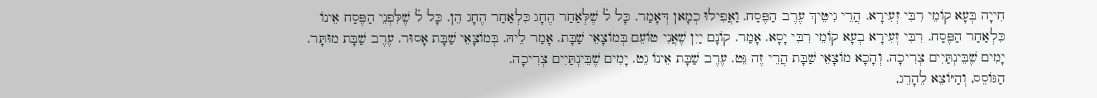חִייָה בְּעָא קוֹמֵי רִבִּי זְעִירָא. הֲרֵי גִיטֵּיךְ עֶרֶב הַפֶּסַח. וַאֲפִילוּ כְמָאן דְּאָמַר. כָּל ל֗ שֶׁלְּאַחַר הֶחָג כִּלְאַחַר הֶחָג הֵן. כָּל ל֗ שֶׁלִּפְנֵי הַפֶּסַח אֵינוֹ כִּלְאַחַר הַפֶּסַח. רִבִּי זְעִירָא בְעָא קוֹמֵי רִבִּי יָסָא. אָמַר. קוֹנָם יַיִן שֶׁאֲנִי טוֹעֵם בְּמוֹצָאֵי שַׁבָּת. אָמַר לֵיהּ. בְּמוֹצָאֵי שַׁבָּת אָסוּר. עֶרֶב שַׁבָּת מוּתָּר. יָמִים שֶׁבֵּינְתַּיִים צְרִיכָה. וְהָכָא מוֹצָאֵי שַׁבָּת הֲרֵי זֶה גֵּט. עֶרֶב שַׁבָּת אֵינוֹ גֵט. יָמִים שֶׁבֵּינְתַּיִים צְרִיכָה.
הַגּוֹסֵס, וְהַיּוֹצֵא לֵהָרֵג,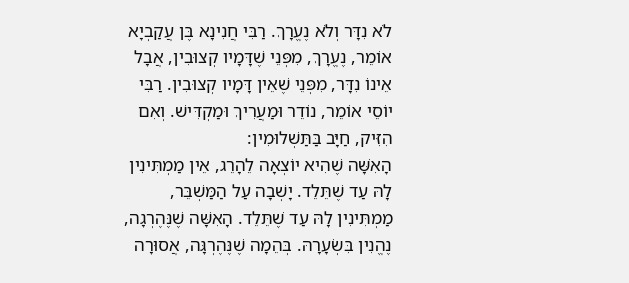לֹא נִדָּר וְלֹא נֶעֱרָךְ. רַבִּי חֲנִינָא בֶּן עֲקַבְיָא אוֹמֵר, נֶעֱרָךְ, מִפְּנֵי שֶׁדָּמָיו קְצוּבִין, אֲבָל אֵינוֹ נִדָּר, מִפְּנֵי שֶׁאֵין דָּמָיו קְצוּבִין. רַבִּי יוֹסֵי אוֹמֵר, נוֹדֵר וּמַעֲרִיךְ וּמַקְדִּישׁ. וְאִם הִזִּיק, חַיָּב בַּתַּשְׁלוּמִין:
הָאִשָּׁה שֶׁהִיא יוֹצְאָה לֵהָרֵג, אֵין מַמְתִּינִין לָהּ עַד שֶׁתֵּלֵד. יָשְׁבָה עַל הַמַּשְׁבֵּר, מַמְתִּינִין לָהּ עַד שֶׁתֵּלֵד. הָאִשָּׁה שֶׁנֶּהֶרְגָה, נֶהֱנִין בִּשְׂעָרָהּ. בְּהֵמָה שֶׁנֶּהֶרְגָּה, אֲסוּרָה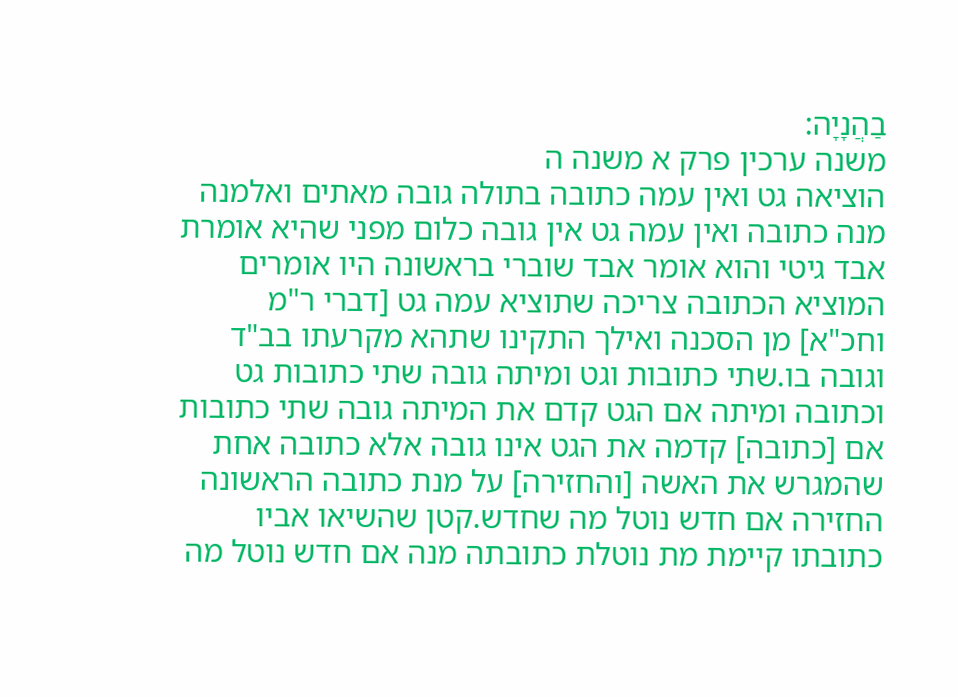בַהֲנָיָה:
משנה ערכין פרק א משנה ה
הוציאה גט ואין עמה כתובה בתולה גובה מאתים ואלמנה מנה כתובה ואין עמה גט אין גובה כלום מפני שהיא אומרת אבד גיטי והוא אומר אבד שוברי בראשונה היו אומרים המוציא הכתובה צריכה שתוציא עמה גט [דברי ר"מ וחכ"א] מן הסכנה ואילך התקינו שתהא מקרעתו בב"ד וגובה בו.שתי כתובות וגט ומיתה גובה שתי כתובות גט וכתובה ומיתה אם הגט קדם את המיתה גובה שתי כתובות אם [כתובה] קדמה את הגט אינו גובה אלא כתובה אחת שהמגרש את האשה [והחזירה] על מנת כתובה הראשונה החזירה אם חדש נוטל מה שחדש.קטן שהשיאו אביו כתובתו קיימת מת נוטלת כתובתה מנה אם חדש נוטל מה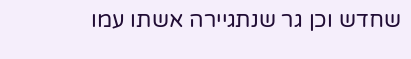שחדש וכן גר שנתגיירה אשתו עמו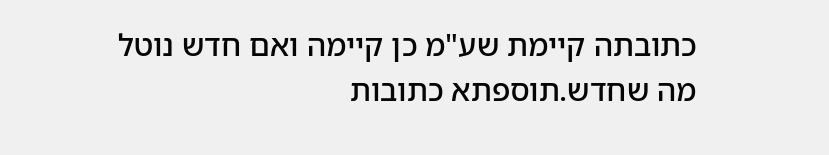כתובתה קיימת שע"מ כן קיימה ואם חדש נוטל מה שחדש.תוספתא כתובות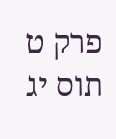פרק ט תוס יג